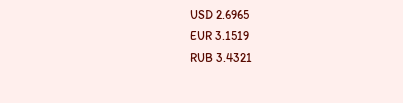USD 2.6965
EUR 3.1519
RUB 3.4321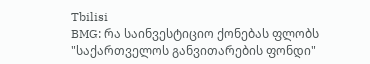Tbilisi
BMG: რა საინვესტიციო ქონებას ფლობს "საქართველოს განვითარების ფონდი"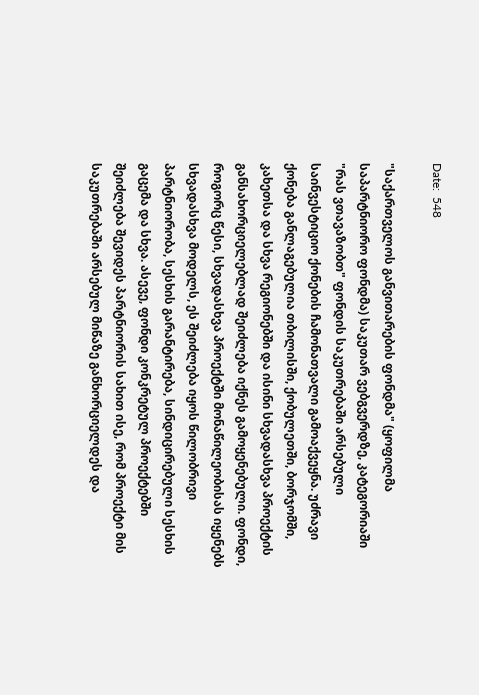Date:  548

"საქართველოს განვითარების ფონდმა" (ყოფილმა საპარტნიორო ფონდმა) საკუთარ ვებგვერდზე, კატეგორიაში "რას ვთავაზობთ" ფონდის საკუთრებაში არსებული საინვესტიციო ქონების ჩამონათვალი გამოაქვეყნა. უძრავი ქონება განლაგებულია თბილისში, ქობულეთში, ბორჯომში, კახეთსა და სხვა რეგიონებში და ისინი სხვადასხვა პროექტის განსახორციელებლად შეიძლება იქნეს გამოყენებული. ფონდი, როგორც წესი, სხვადასხვა პროექტში მონაწილეობისას იყენებს სხვადასხვა მოდელს, ეს შეიძლება იყოს წილობრივი პარტნიორობა, სესხის გარანტირება, სინდიცირებული სესხის გაცემა და სხვა. ასევე, ფონდი კონკრეტულ პროექტებში შეიძლება შევიდეს პარტნიორის სახით ისე, რომ პროექტი მის საკუთრებაში არსებულ მიწაზე განხორციელდეს და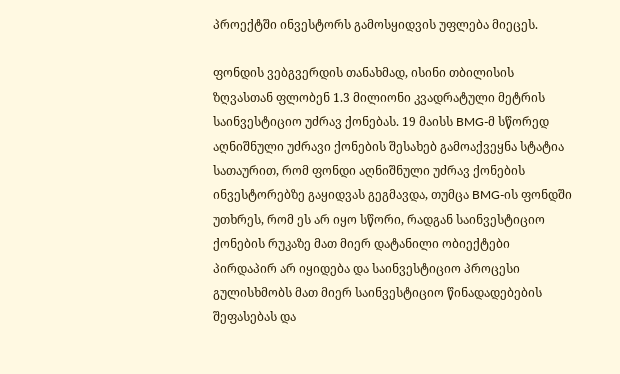პროექტში ინვესტორს გამოსყიდვის უფლება მიეცეს.

ფონდის ვებგვერდის თანახმად, ისინი თბილისის ზღვასთან ფლობენ 1.3 მილიონი კვადრატული მეტრის საინვესტიციო უძრავ ქონებას. 19 მაისს BMG-მ სწორედ აღნიშნული უძრავი ქონების შესახებ გამოაქვეყნა სტატია სათაურით, რომ ფონდი აღნიშნული უძრავ ქონების ინვესტორებზე გაყიდვას გეგმავდა, თუმცა BMG-ის ფონდში უთხრეს, რომ ეს არ იყო სწორი, რადგან საინვესტიციო ქონების რუკაზე მათ მიერ დატანილი ობიექტები პირდაპირ არ იყიდება და საინვესტიციო პროცესი გულისხმობს მათ მიერ საინვესტიციო წინადადებების შეფასებას და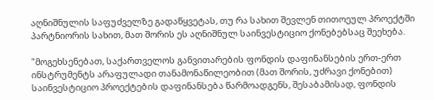აღნიშნულის საფუძველზე გადაწყვეტას, თუ რა სახით შევლენ თითოეულ პროექტში პარტნიორის სახით, მათ შორის ეს აღნიშნულ საინვესტიციო ქონებებსაც შეეხება.

"მოგეხსენებათ, საქართველოს განვითარების ფონდის დაფინანსების ერთ-ერთ ინსტრუმენტს არაფულადი თანამონაწილეობით (მათ შორის, უძრავი ქონებით) საინვესტიციო პროექტების დაფინანსება წარმოადგენს, შესაბამისად, ფონდის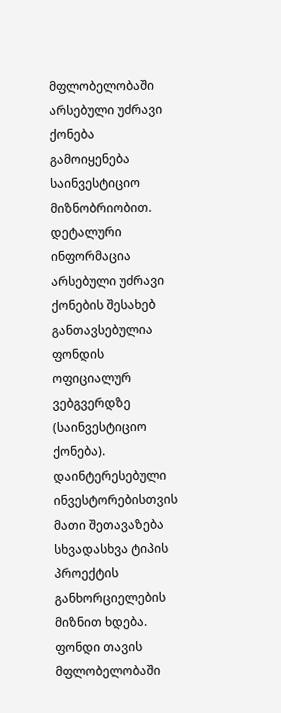მფლობელობაში არსებული უძრავი ქონება გამოიყენება საინვესტიციო მიზნობრიობით. დეტალური ინფორმაცია არსებული უძრავი ქონების შესახებ განთავსებულია ფონდის ოფიციალურ ვებგვერდზე (საინვესტიციო ქონება). დაინტერესებული ინვესტორებისთვის მათი შეთავაზება სხვადასხვა ტიპის პროექტის განხორციელების მიზნით ხდება. ფონდი თავის მფლობელობაში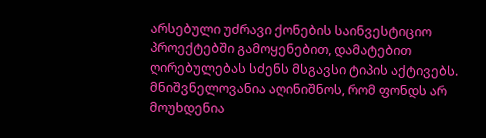არსებული უძრავი ქონების საინვესტიციო პროექტებში გამოყენებით, დამატებით ღირებულებას სძენს მსგავსი ტიპის აქტივებს. მნიშვნელოვანია აღინიშნოს, რომ ფონდს არ მოუხდენია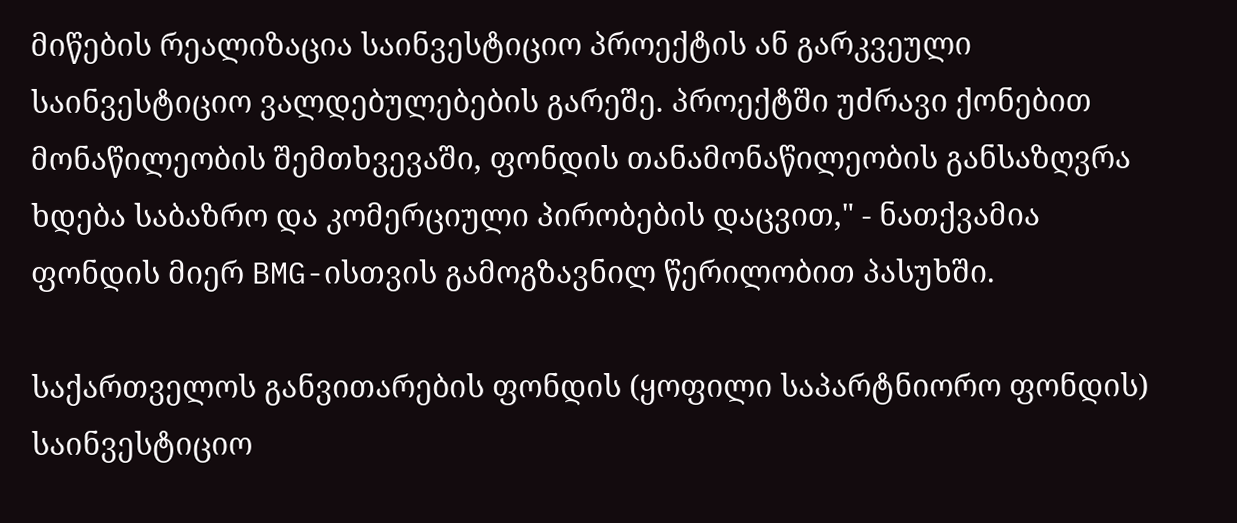მიწების რეალიზაცია საინვესტიციო პროექტის ან გარკვეული საინვესტიციო ვალდებულებების გარეშე. პროექტში უძრავი ქონებით მონაწილეობის შემთხვევაში, ფონდის თანამონაწილეობის განსაზღვრა ხდება საბაზრო და კომერციული პირობების დაცვით," - ნათქვამია ფონდის მიერ BMG-ისთვის გამოგზავნილ წერილობით პასუხში.

საქართველოს განვითარების ფონდის (ყოფილი საპარტნიორო ფონდის) საინვესტიციო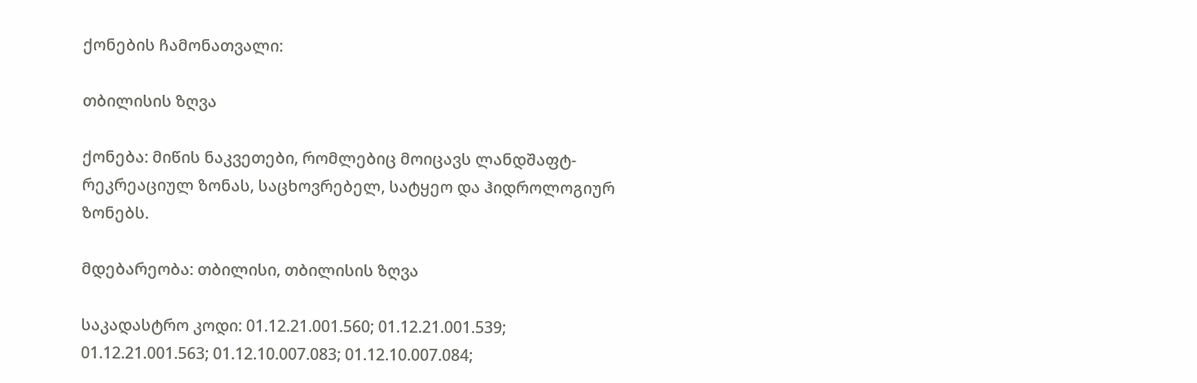ქონების ჩამონათვალი:

თბილისის ზღვა

ქონება: მიწის ნაკვეთები, რომლებიც მოიცავს ლანდშაფტ-რეკრეაციულ ზონას, საცხოვრებელ, სატყეო და ჰიდროლოგიურ ზონებს.

მდებარეობა: თბილისი, თბილისის ზღვა

საკადასტრო კოდი: 01.12.21.001.560; 01.12.21.001.539; 01.12.21.001.563; 01.12.10.007.083; 01.12.10.007.084;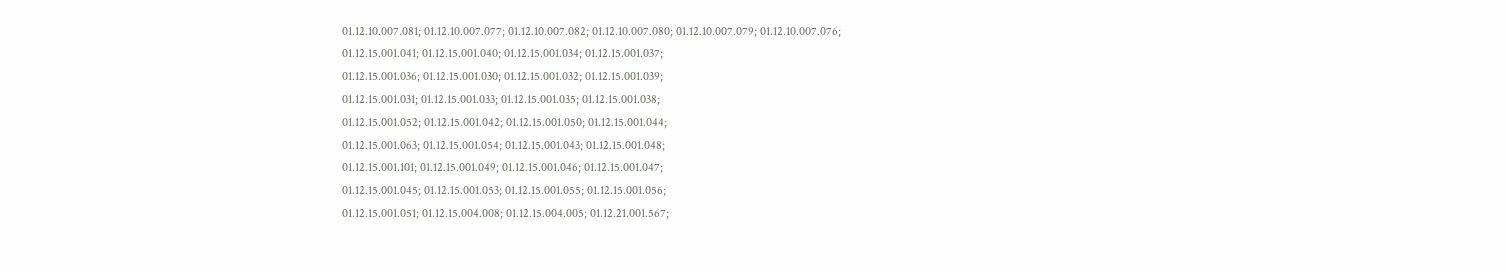01.12.10.007.081; 01.12.10.007.077; 01.12.10.007.082; 01.12.10.007.080; 01.12.10.007.079; 01.12.10.007.076;
01.12.15.001.041; 01.12.15.001.040; 01.12.15.001.034; 01.12.15.001.037;
01.12.15.001.036; 01.12.15.001.030; 01.12.15.001.032; 01.12.15.001.039;
01.12.15.001.031; 01.12.15.001.033; 01.12.15.001.035; 01.12.15.001.038;
01.12.15.001.052; 01.12.15.001.042; 01.12.15.001.050; 01.12.15.001.044;
01.12.15.001.063; 01.12.15.001.054; 01.12.15.001.043; 01.12.15.001.048;
01.12.15.001.101; 01.12.15.001.049; 01.12.15.001.046; 01.12.15.001.047;
01.12.15.001.045; 01.12.15.001.053; 01.12.15.001.055; 01.12.15.001.056;
01.12.15.001.051; 01.12.15.004.008; 01.12.15.004.005; 01.12.21.001.567;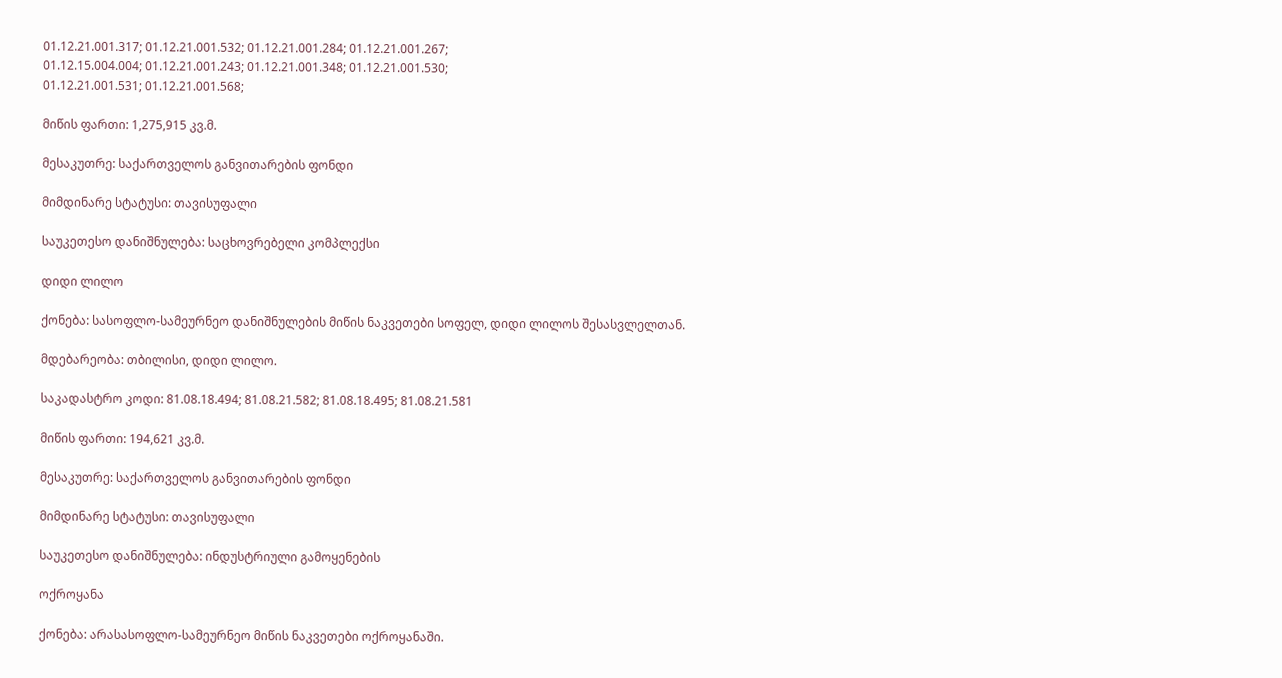01.12.21.001.317; 01.12.21.001.532; 01.12.21.001.284; 01.12.21.001.267;
01.12.15.004.004; 01.12.21.001.243; 01.12.21.001.348; 01.12.21.001.530;
01.12.21.001.531; 01.12.21.001.568;

მიწის ფართი: 1,275,915 კვ.მ.

მესაკუთრე: საქართველოს განვითარების ფონდი

მიმდინარე სტატუსი: თავისუფალი

საუკეთესო დანიშნულება: საცხოვრებელი კომპლექსი

დიდი ლილო

ქონება: სასოფლო-სამეურნეო დანიშნულების მიწის ნაკვეთები სოფელ, დიდი ლილოს შესასვლელთან.

მდებარეობა: თბილისი, დიდი ლილო.

საკადასტრო კოდი: 81.08.18.494; 81.08.21.582; 81.08.18.495; 81.08.21.581

მიწის ფართი: 194,621 კვ.მ.

მესაკუთრე: საქართველოს განვითარების ფონდი

მიმდინარე სტატუსი: თავისუფალი

საუკეთესო დანიშნულება: ინდუსტრიული გამოყენების

ოქროყანა

ქონება: არასასოფლო-სამეურნეო მიწის ნაკვეთები ოქროყანაში.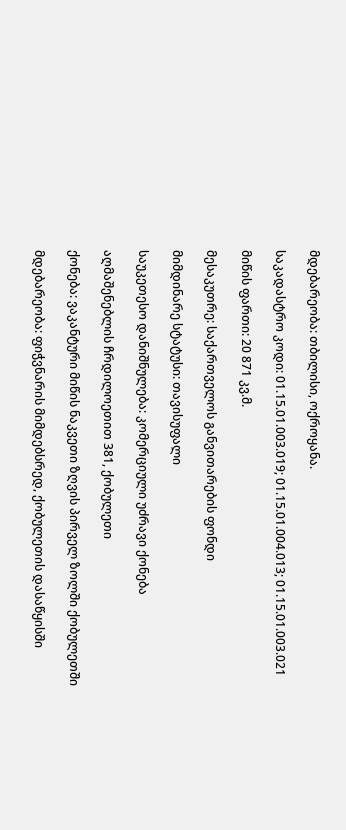მდებარეობა: თბილისი, ოქროყანა.

საკადასტრო კოდი: 01.15.01.003.019; 01.15.01.004.013; 01.15.01.003.021

მიწის ფართი: 20 871 კვ.მ.

მესაკუთრე: საქართველოს განვითარების ფონდი

მიმდინარე სტატუსი: თავისუფალი

საუკეთესო დანიშნულება: კომერციული უძრავი ქონება

აღმაშენებლის ჩრდილოეთით 381, ქობულეთი

ქონება: ვაკანტური მიწის ნაკვეთი ზღვის პირველ ზოლში ქობულეთში

მდებარეობა: ფიჭვნარის მიმდებსრედ, ქობულეთის დასაწყისში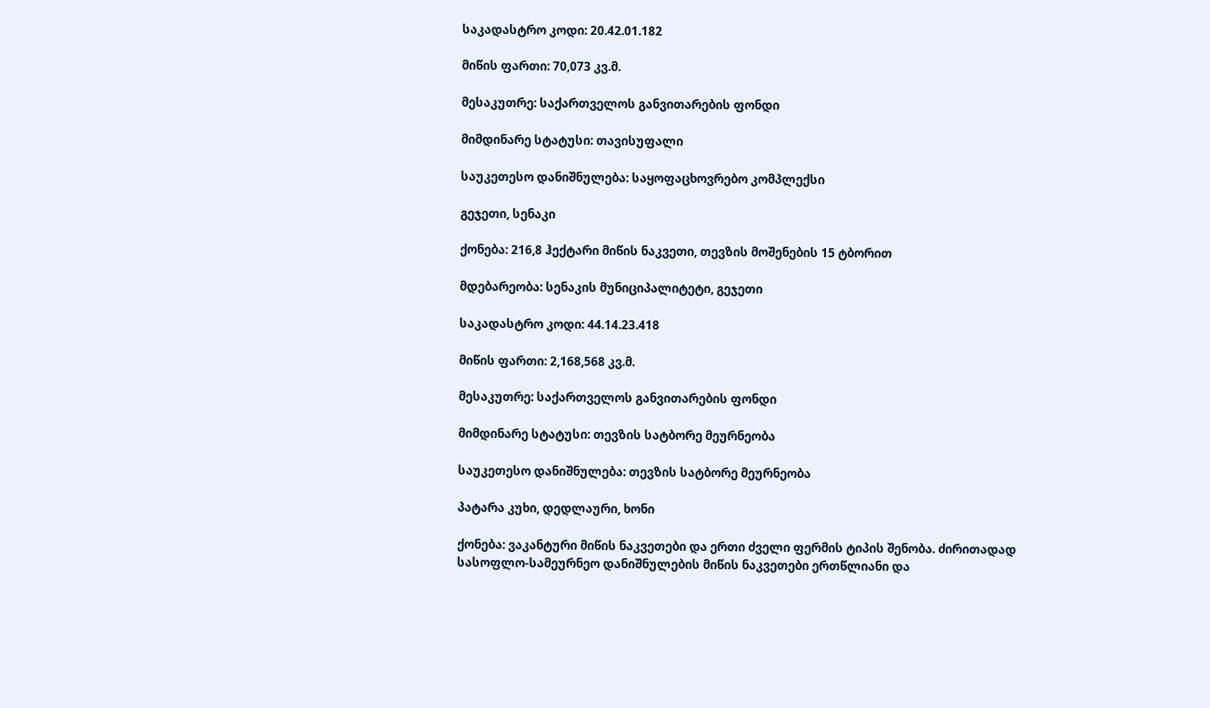საკადასტრო კოდი: 20.42.01.182

მიწის ფართი: 70,073 კვ.მ.

მესაკუთრე: საქართველოს განვითარების ფონდი

მიმდინარე სტატუსი: თავისუფალი

საუკეთესო დანიშნულება: საყოფაცხოვრებო კომპლექსი

გეჯეთი, სენაკი

ქონება: 216,8 ჰექტარი მიწის ნაკვეთი, თევზის მოშენების 15 ტბორით

მდებარეობა: სენაკის მუნიციპალიტეტი, გეჯეთი

საკადასტრო კოდი: 44.14.23.418

მიწის ფართი: 2,168,568 კვ.მ.

მესაკუთრე: საქართველოს განვითარების ფონდი

მიმდინარე სტატუსი: თევზის სატბორე მეურნეობა

საუკეთესო დანიშნულება: თევზის სატბორე მეურნეობა

პატარა კუხი, დედლაური, ხონი

ქონება: ვაკანტური მიწის ნაკვეთები და ერთი ძველი ფერმის ტიპის შენობა. ძირითადად სასოფლო-სამეურნეო დანიშნულების მიწის ნაკვეთები ერთწლიანი და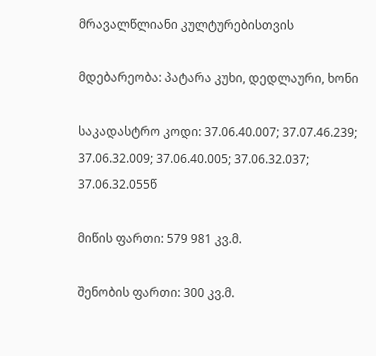მრავალწლიანი კულტურებისთვის

მდებარეობა: პატარა კუხი, დედლაური, ხონი

საკადასტრო კოდი: 37.06.40.007; 37.07.46.239; 37.06.32.009; 37.06.40.005; 37.06.32.037; 37.06.32.055წ

მიწის ფართი: 579 981 კვ.მ.

შენობის ფართი: 300 კვ.მ.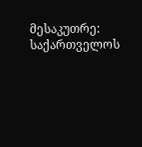მესაკუთრე: საქართველოს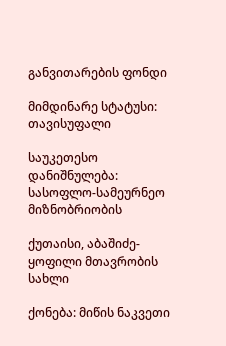განვითარების ფონდი

მიმდინარე სტატუსი: თავისუფალი

საუკეთესო დანიშნულება: სასოფლო-სამეურნეო მიზნობრიობის

ქუთაისი, აბაშიძე- ყოფილი მთავრობის სახლი

ქონება: მიწის ნაკვეთი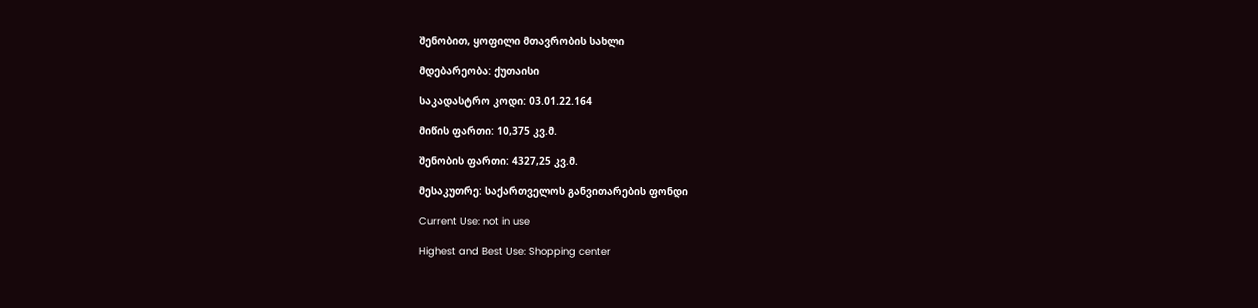შენობით, ყოფილი მთავრობის სახლი

მდებარეობა: ქუთაისი

საკადასტრო კოდი: 03.01.22.164

მიწის ფართი: 10,375 კვ.მ.

შენობის ფართი: 4327,25 კვ.მ.

მესაკუთრე: საქართველოს განვითარების ფონდი

Current Use: not in use

Highest and Best Use: Shopping center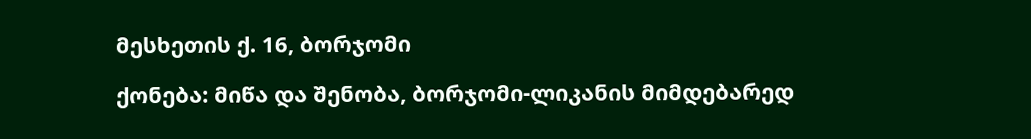მესხეთის ქ. 16, ბორჯომი

ქონება: მიწა და შენობა, ბორჯომი-ლიკანის მიმდებარედ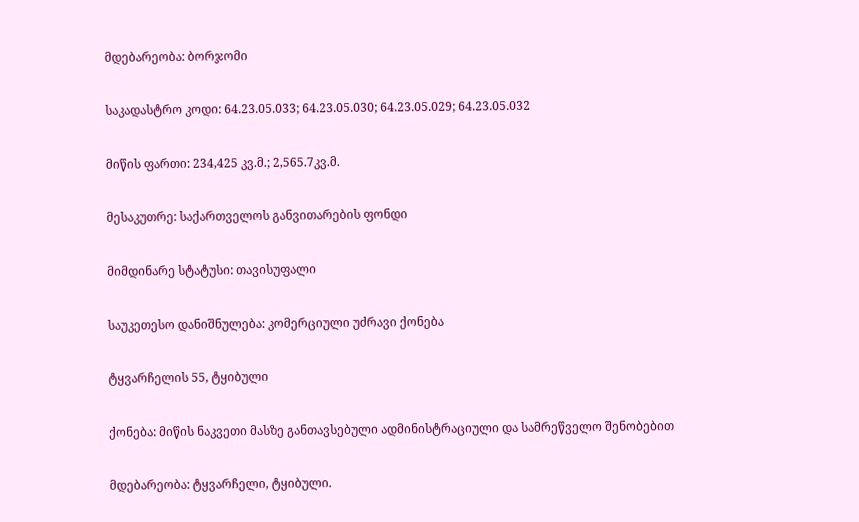მდებარეობა: ბორჯომი

საკადასტრო კოდი: 64.23.05.033; 64.23.05.030; 64.23.05.029; 64.23.05.032

მიწის ფართი: 234,425 კვ.მ.; 2,565.7კვ.მ.

მესაკუთრე: საქართველოს განვითარების ფონდი

მიმდინარე სტატუსი: თავისუფალი

საუკეთესო დანიშნულება: კომერციული უძრავი ქონება

ტყვარჩელის 55, ტყიბული

ქონება: მიწის ნაკვეთი მასზე განთავსებული ადმინისტრაციული და სამრეწველო შენობებით

მდებარეობა: ტყვარჩელი, ტყიბული.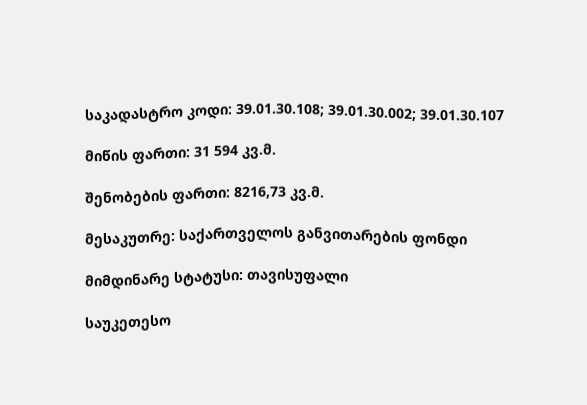საკადასტრო კოდი: 39.01.30.108; 39.01.30.002; 39.01.30.107

მიწის ფართი: 31 594 კვ.მ.

შენობების ფართი: 8216,73 კვ.მ.

მესაკუთრე: საქართველოს განვითარების ფონდი

მიმდინარე სტატუსი: თავისუფალი

საუკეთესო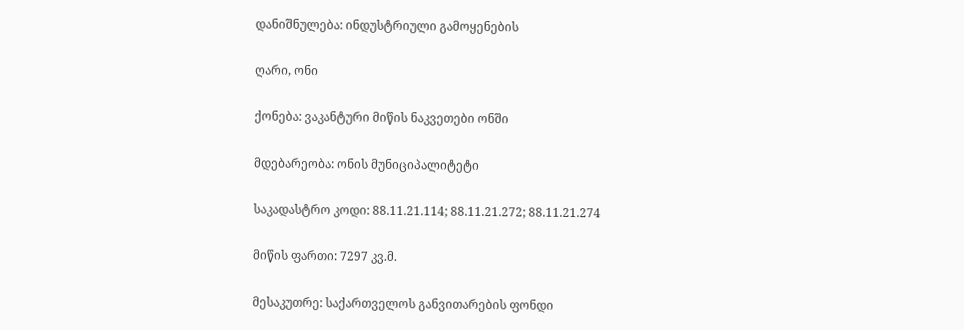დანიშნულება: ინდუსტრიული გამოყენების

ღარი, ონი

ქონება: ვაკანტური მიწის ნაკვეთები ონში

მდებარეობა: ონის მუნიციპალიტეტი

საკადასტრო კოდი: 88.11.21.114; 88.11.21.272; 88.11.21.274

მიწის ფართი: 7297 კვ.მ.

მესაკუთრე: საქართველოს განვითარების ფონდი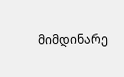მიმდინარე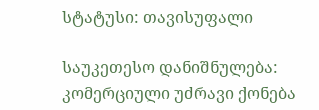სტატუსი: თავისუფალი

საუკეთესო დანიშნულება: კომერციული უძრავი ქონება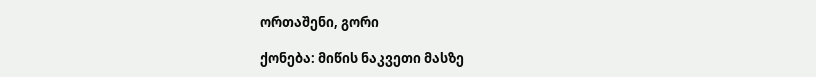ორთაშენი, გორი

ქონება: მიწის ნაკვეთი მასზე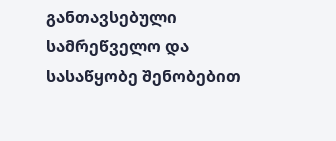განთავსებული სამრეწველო და სასაწყობე შენობებით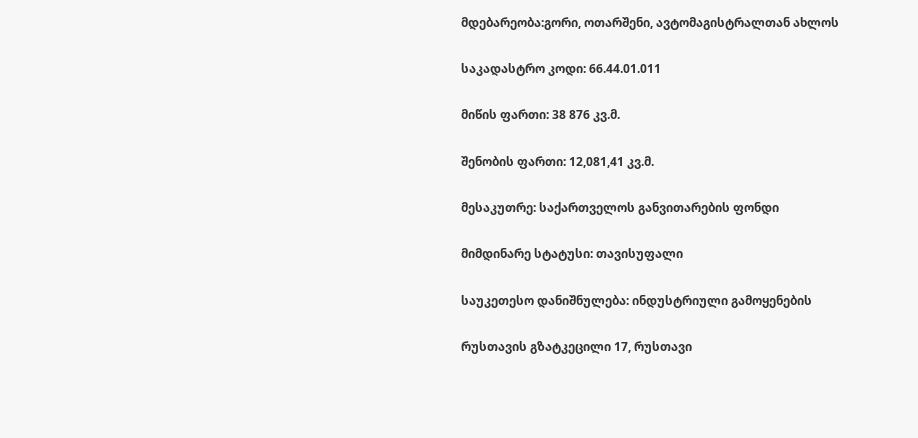მდებარეობა:გორი, ოთარშენი, ავტომაგისტრალთან ახლოს

საკადასტრო კოდი: 66.44.01.011

მიწის ფართი: 38 876 კვ.მ.

შენობის ფართი: 12,081,41 კვ.მ.

მესაკუთრე: საქართველოს განვითარების ფონდი

მიმდინარე სტატუსი: თავისუფალი

საუკეთესო დანიშნულება: ინდუსტრიული გამოყენების

რუსთავის გზატკეცილი 17, რუსთავი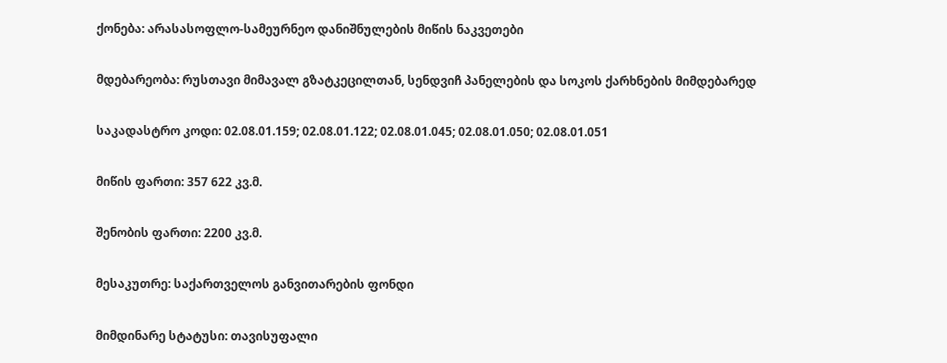ქონება: არასასოფლო-სამეურნეო დანიშნულების მიწის ნაკვეთები

მდებარეობა: რუსთავი მიმავალ გზატკეცილთან, სენდვიჩ პანელების და სოკოს ქარხნების მიმდებარედ

საკადასტრო კოდი: 02.08.01.159; 02.08.01.122; 02.08.01.045; 02.08.01.050; 02.08.01.051

მიწის ფართი: 357 622 კვ.მ.

შენობის ფართი: 2200 კვ.მ.

მესაკუთრე: საქართველოს განვითარების ფონდი

მიმდინარე სტატუსი: თავისუფალი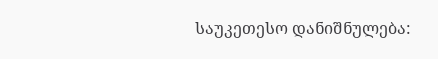საუკეთესო დანიშნულება: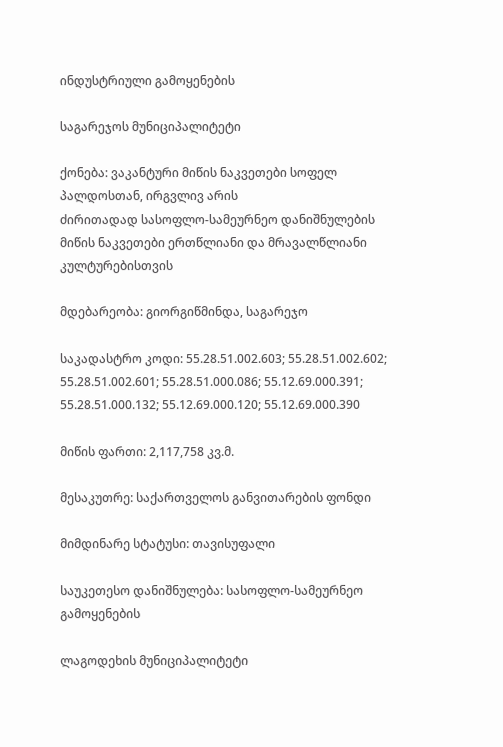ინდუსტრიული გამოყენების

საგარეჯოს მუნიციპალიტეტი

ქონება: ვაკანტური მიწის ნაკვეთები სოფელ პალდოსთან, ირგვლივ არის
ძირითადად სასოფლო-სამეურნეო დანიშნულების მიწის ნაკვეთები ერთწლიანი და მრავალწლიანი კულტურებისთვის

მდებარეობა: გიორგიწმინდა, საგარეჯო

საკადასტრო კოდი: 55.28.51.002.603; 55.28.51.002.602; 55.28.51.002.601; 55.28.51.000.086; 55.12.69.000.391; 55.28.51.000.132; 55.12.69.000.120; 55.12.69.000.390

მიწის ფართი: 2,117,758 კვ.მ.

მესაკუთრე: საქართველოს განვითარების ფონდი

მიმდინარე სტატუსი: თავისუფალი

საუკეთესო დანიშნულება: სასოფლო-სამეურნეო გამოყენების

ლაგოდეხის მუნიციპალიტეტი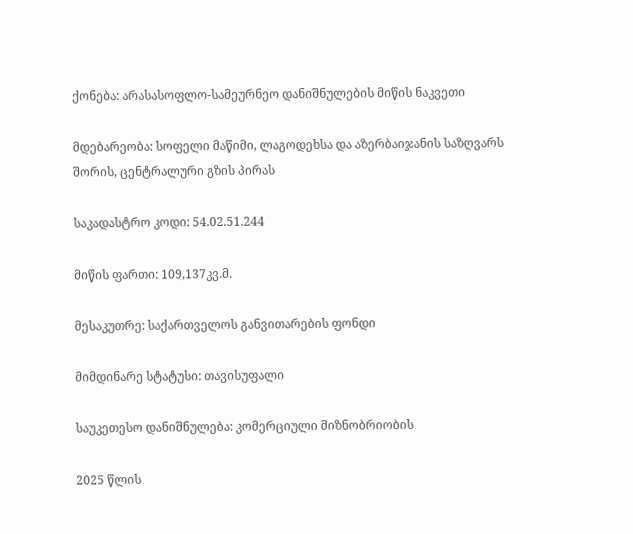ქონება: არასასოფლო-სამეურნეო დანიშნულების მიწის ნაკვეთი

მდებარეობა: სოფელი მაწიმი, ლაგოდეხსა და აზერბაიჯანის საზღვარს შორის, ცენტრალური გზის პირას

საკადასტრო კოდი: 54.02.51.244

მიწის ფართი: 109,137კვ.მ.

მესაკუთრე: საქართველოს განვითარების ფონდი

მიმდინარე სტატუსი: თავისუფალი

საუკეთესო დანიშნულება: კომერციული მიზნობრიობის

2025 წლის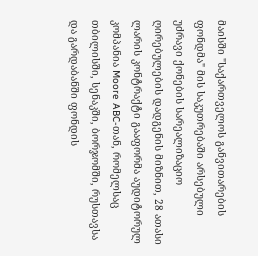მაისში "საქართველოს განვითარების ფონდმა" მის საკუთრებაში არსებული უძრავი ქონების სარეალიზაციო ღირებულების დადგენის მიზნით, 28 ათასი ლარის კონტრაქტი გააფორმა აუდიტორულ კომპანია Moore ABC-თან, რომელსაც თბილისში, სენაკში, ბორჯომში, რუსთავსა და გარდაბანში ფონდის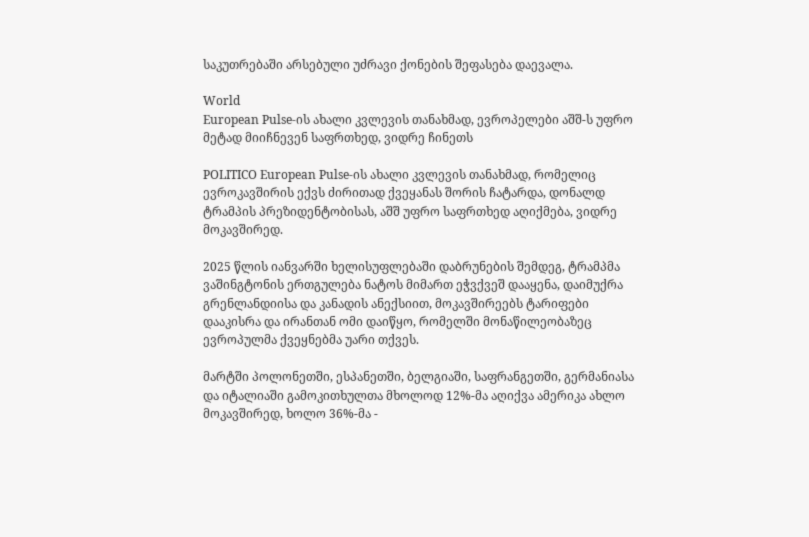საკუთრებაში არსებული უძრავი ქონების შეფასება დაევალა.

World
European Pulse-ის ახალი კვლევის თანახმად, ევროპელები აშშ-ს უფრო მეტად მიიჩნევენ საფრთხედ, ვიდრე ჩინეთს

POLITICO European Pulse-ის ახალი კვლევის თანახმად, რომელიც ევროკავშირის ექვს ძირითად ქვეყანას შორის ჩატარდა, დონალდ ტრამპის პრეზიდენტობისას, აშშ უფრო საფრთხედ აღიქმება, ვიდრე მოკავშირედ.

2025 წლის იანვარში ხელისუფლებაში დაბრუნების შემდეგ, ტრამპმა ვაშინგტონის ერთგულება ნატოს მიმართ ეჭვქვეშ დააყენა, დაიმუქრა გრენლანდიისა და კანადის ანექსიით, მოკავშირეებს ტარიფები დააკისრა და ირანთან ომი დაიწყო, რომელში მონაწილეობაზეც ევროპულმა ქვეყნებმა უარი თქვეს.

მარტში პოლონეთში, ესპანეთში, ბელგიაში, საფრანგეთში, გერმანიასა და იტალიაში გამოკითხულთა მხოლოდ 12%-მა აღიქვა ამერიკა ახლო მოკავშირედ, ხოლო 36%-მა -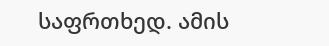საფრთხედ. ამის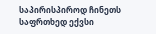საპირისპიროდ ჩინეთს საფრთხედ ექვსი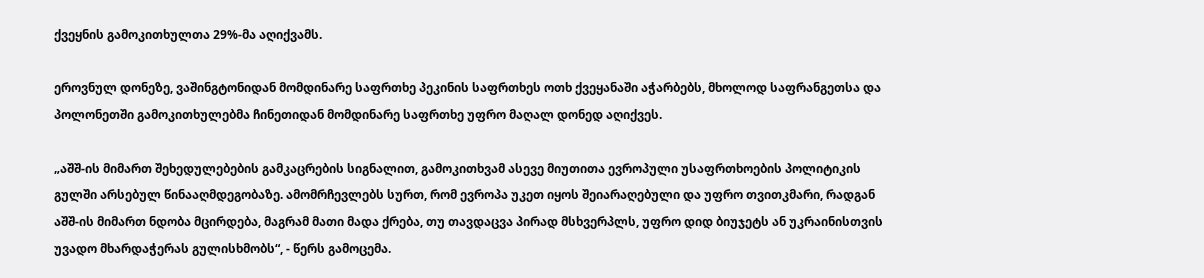ქვეყნის გამოკითხულთა 29%-მა აღიქვამს.

ეროვნულ დონეზე, ვაშინგტონიდან მომდინარე საფრთხე პეკინის საფრთხეს ოთხ ქვეყანაში აჭარბებს, მხოლოდ საფრანგეთსა და პოლონეთში გამოკითხულებმა ჩინეთიდან მომდინარე საფრთხე უფრო მაღალ დონედ აღიქვეს.

„აშშ-ის მიმართ შეხედულებების გამკაცრების სიგნალით, გამოკითხვამ ასევე მიუთითა ევროპული უსაფრთხოების პოლიტიკის გულში არსებულ წინააღმდეგობაზე. ამომრჩევლებს სურთ, რომ ევროპა უკეთ იყოს შეიარაღებული და უფრო თვითკმარი, რადგან აშშ-ის მიმართ ნდობა მცირდება, მაგრამ მათი მადა ქრება, თუ თავდაცვა პირად მსხვერპლს, უფრო დიდ ბიუჯეტს ან უკრაინისთვის უვადო მხარდაჭერას გულისხმობს“, - წერს გამოცემა.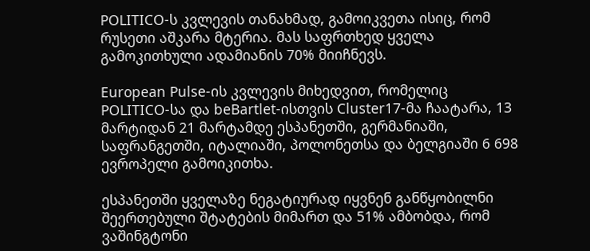POLITICO-ს კვლევის თანახმად, გამოიკვეთა ისიც, რომ რუსეთი აშკარა მტერია. მას საფრთხედ ყველა გამოკითხული ადამიანის 70% მიიჩნევს.

European Pulse-ის კვლევის მიხედვით, რომელიც POLITICO-სა და beBartlet-ისთვის Cluster17-მა ჩაატარა, 13 მარტიდან 21 მარტამდე ესპანეთში, გერმანიაში, საფრანგეთში, იტალიაში, პოლონეთსა და ბელგიაში 6 698 ევროპელი გამოიკითხა.

ესპანეთში ყველაზე ნეგატიურად იყვნენ განწყობილნი შეერთებული შტატების მიმართ და 51% ამბობდა, რომ ვაშინგტონი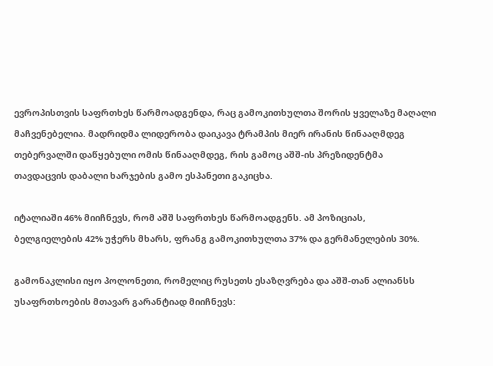ევროპისთვის საფრთხეს წარმოადგენდა, რაც გამოკითხულთა შორის ყველაზე მაღალი მაჩვენებელია. მადრიდმა ლიდერობა დაიკავა ტრამპის მიერ ირანის წინააღმდეგ თებერვალში დაწყებული ომის წინააღმდეგ, რის გამოც აშშ-ის პრეზიდენტმა თავდაცვის დაბალი ხარჯების გამო ესპანეთი გაკიცხა.

იტალიაში 46% მიიჩნევს, რომ აშშ საფრთხეს წარმოადგენს. ამ პოზიციას, ბელგიელების 42% უჭერს მხარს, ფრანგ გამოკითხულთა 37% და გერმანელების 30%.

გამონაკლისი იყო პოლონეთი, რომელიც რუსეთს ესაზღვრება და აშშ-თან ალიანსს უსაფრთხოების მთავარ გარანტიად მიიჩნევს: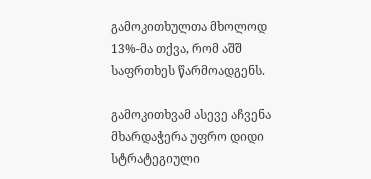გამოკითხულთა მხოლოდ 13%-მა თქვა, რომ აშშ საფრთხეს წარმოადგენს.

გამოკითხვამ ასევე აჩვენა მხარდაჭერა უფრო დიდი სტრატეგიული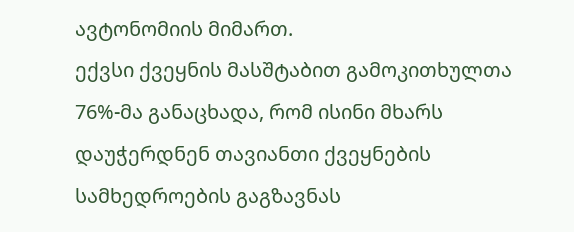ავტონომიის მიმართ.
ექვსი ქვეყნის მასშტაბით გამოკითხულთა 76%-მა განაცხადა, რომ ისინი მხარს დაუჭერდნენ თავიანთი ქვეყნების სამხედროების გაგზავნას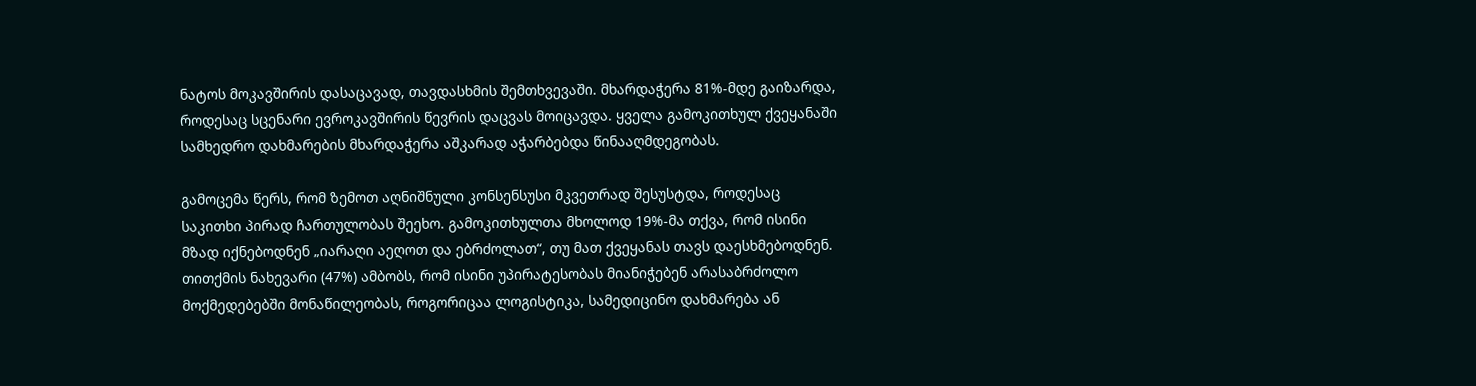ნატოს მოკავშირის დასაცავად, თავდასხმის შემთხვევაში. მხარდაჭერა 81%-მდე გაიზარდა, როდესაც სცენარი ევროკავშირის წევრის დაცვას მოიცავდა. ყველა გამოკითხულ ქვეყანაში სამხედრო დახმარების მხარდაჭერა აშკარად აჭარბებდა წინააღმდეგობას.

გამოცემა წერს, რომ ზემოთ აღნიშნული კონსენსუსი მკვეთრად შესუსტდა, როდესაც საკითხი პირად ჩართულობას შეეხო. გამოკითხულთა მხოლოდ 19%-მა თქვა, რომ ისინი მზად იქნებოდნენ „იარაღი აეღოთ და ებრძოლათ“, თუ მათ ქვეყანას თავს დაესხმებოდნენ. თითქმის ნახევარი (47%) ამბობს, რომ ისინი უპირატესობას მიანიჭებენ არასაბრძოლო მოქმედებებში მონაწილეობას, როგორიცაა ლოგისტიკა, სამედიცინო დახმარება ან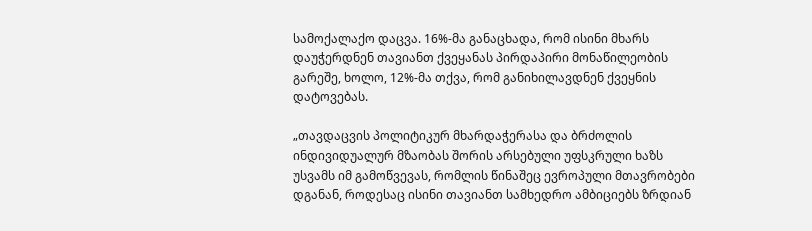სამოქალაქო დაცვა. 16%-მა განაცხადა, რომ ისინი მხარს დაუჭერდნენ თავიანთ ქვეყანას პირდაპირი მონაწილეობის გარეშე, ხოლო, 12%-მა თქვა, რომ განიხილავდნენ ქვეყნის დატოვებას.

„თავდაცვის პოლიტიკურ მხარდაჭერასა და ბრძოლის ინდივიდუალურ მზაობას შორის არსებული უფსკრული ხაზს უსვამს იმ გამოწვევას, რომლის წინაშეც ევროპული მთავრობები დგანან, როდესაც ისინი თავიანთ სამხედრო ამბიციებს ზრდიან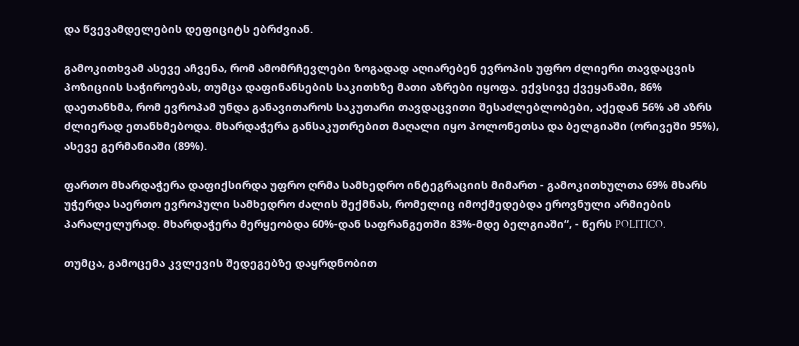და წვევამდელების დეფიციტს ებრძვიან.

გამოკითხვამ ასევე აჩვენა, რომ ამომრჩევლები ზოგადად აღიარებენ ევროპის უფრო ძლიერი თავდაცვის პოზიციის საჭიროებას, თუმცა დაფინანსების საკითხზე მათი აზრები იყოფა. ექვსივე ქვეყანაში, 86% დაეთანხმა, რომ ევროპამ უნდა განავითაროს საკუთარი თავდაცვითი შესაძლებლობები, აქედან 56% ამ აზრს ძლიერად ეთანხმებოდა. მხარდაჭერა განსაკუთრებით მაღალი იყო პოლონეთსა და ბელგიაში (ორივეში 95%), ასევე გერმანიაში (89%).

ფართო მხარდაჭერა დაფიქსირდა უფრო ღრმა სამხედრო ინტეგრაციის მიმართ - გამოკითხულთა 69% მხარს უჭერდა საერთო ევროპული სამხედრო ძალის შექმნას, რომელიც იმოქმედებდა ეროვნული არმიების პარალელურად. მხარდაჭერა მერყეობდა 60%-დან საფრანგეთში 83%-მდე ბელგიაში“, - წერს POLITICO.

თუმცა, გამოცემა კვლევის შედეგებზე დაყრდნობით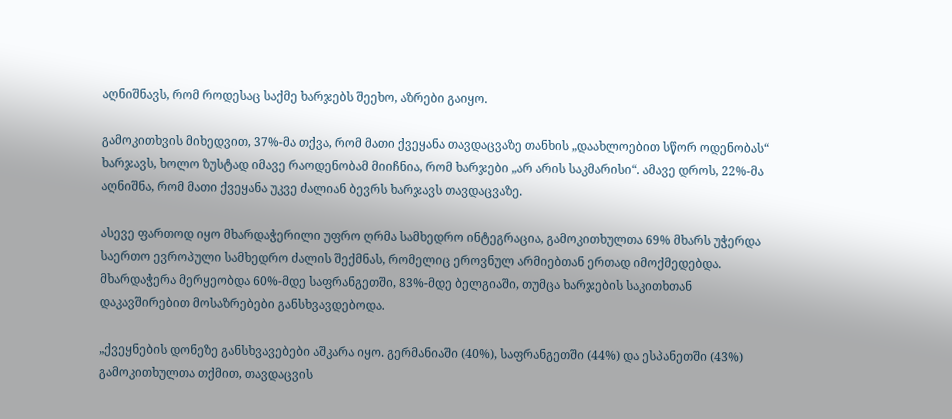აღნიშნავს, რომ როდესაც საქმე ხარჯებს შეეხო, აზრები გაიყო.

გამოკითხვის მიხედვით, 37%-მა თქვა, რომ მათი ქვეყანა თავდაცვაზე თანხის „დაახლოებით სწორ ოდენობას“ ხარჯავს, ხოლო ზუსტად იმავე რაოდენობამ მიიჩნია, რომ ხარჯები „არ არის საკმარისი“. ამავე დროს, 22%-მა აღნიშნა, რომ მათი ქვეყანა უკვე ძალიან ბევრს ხარჯავს თავდაცვაზე.

ასევე ფართოდ იყო მხარდაჭერილი უფრო ღრმა სამხედრო ინტეგრაცია, გამოკითხულთა 69% მხარს უჭერდა საერთო ევროპული სამხედრო ძალის შექმნას, რომელიც ეროვნულ არმიებთან ერთად იმოქმედებდა. მხარდაჭერა მერყეობდა 60%-მდე საფრანგეთში, 83%-მდე ბელგიაში, თუმცა ხარჯების საკითხთან დაკავშირებით მოსაზრებები განსხვავდებოდა.

„ქვეყნების დონეზე განსხვავებები აშკარა იყო. გერმანიაში (40%), საფრანგეთში (44%) და ესპანეთში (43%) გამოკითხულთა თქმით, თავდაცვის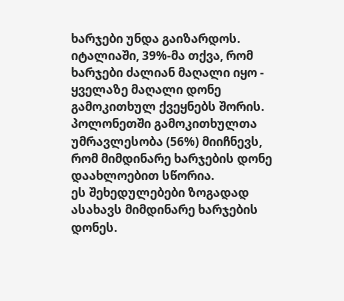ხარჯები უნდა გაიზარდოს. იტალიაში, 39%-მა თქვა, რომ ხარჯები ძალიან მაღალი იყო - ყველაზე მაღალი დონე გამოკითხულ ქვეყნებს შორის. პოლონეთში გამოკითხულთა უმრავლესობა (56%) მიიჩნევს, რომ მიმდინარე ხარჯების დონე დაახლოებით სწორია.
ეს შეხედულებები ზოგადად ასახავს მიმდინარე ხარჯების დონეს.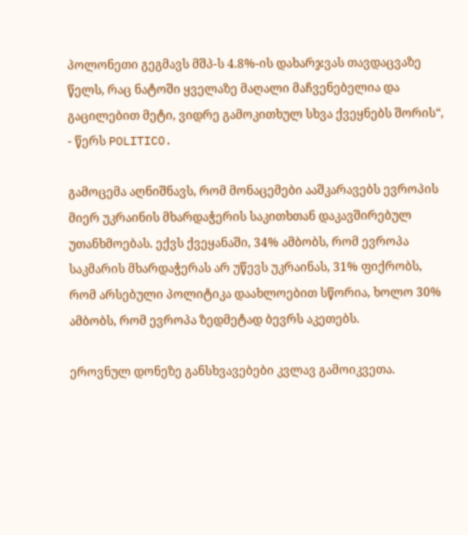პოლონეთი გეგმავს მშპ-ს 4.8%-ის დახარჯვას თავდაცვაზე წელს, რაც ნატოში ყველაზე მაღალი მაჩვენებელია და გაცილებით მეტი, ვიდრე გამოკითხულ სხვა ქვეყნებს შორის“, - წერს POLITICO.

გამოცემა აღნიშნავს, რომ მონაცემები ააშკარავებს ევროპის მიერ უკრაინის მხარდაჭერის საკითხთან დაკავშირებულ უთანხმოებას. ექვს ქვეყანაში, 34% ამბობს, რომ ევროპა საკმარის მხარდაჭერას არ უწევს უკრაინას, 31% ფიქრობს, რომ არსებული პოლიტიკა დაახლოებით სწორია, ხოლო 30% ამბობს, რომ ევროპა ზედმეტად ბევრს აკეთებს.

ეროვნულ დონეზე განსხვავებები კვლავ გამოიკვეთა.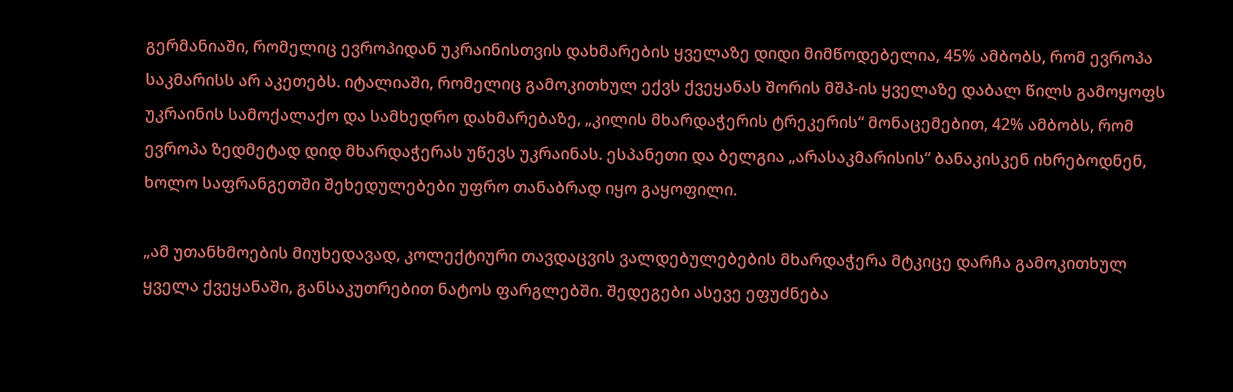გერმანიაში, რომელიც ევროპიდან უკრაინისთვის დახმარების ყველაზე დიდი მიმწოდებელია, 45% ამბობს, რომ ევროპა საკმარისს არ აკეთებს. იტალიაში, რომელიც გამოკითხულ ექვს ქვეყანას შორის მშპ-ის ყველაზე დაბალ წილს გამოყოფს უკრაინის სამოქალაქო და სამხედრო დახმარებაზე, „კილის მხარდაჭერის ტრეკერის“ მონაცემებით, 42% ამბობს, რომ ევროპა ზედმეტად დიდ მხარდაჭერას უწევს უკრაინას. ესპანეთი და ბელგია „არასაკმარისის“ ბანაკისკენ იხრებოდნენ, ხოლო საფრანგეთში შეხედულებები უფრო თანაბრად იყო გაყოფილი.

„ამ უთანხმოების მიუხედავად, კოლექტიური თავდაცვის ვალდებულებების მხარდაჭერა მტკიცე დარჩა გამოკითხულ ყველა ქვეყანაში, განსაკუთრებით ნატოს ფარგლებში. შედეგები ასევე ეფუძნება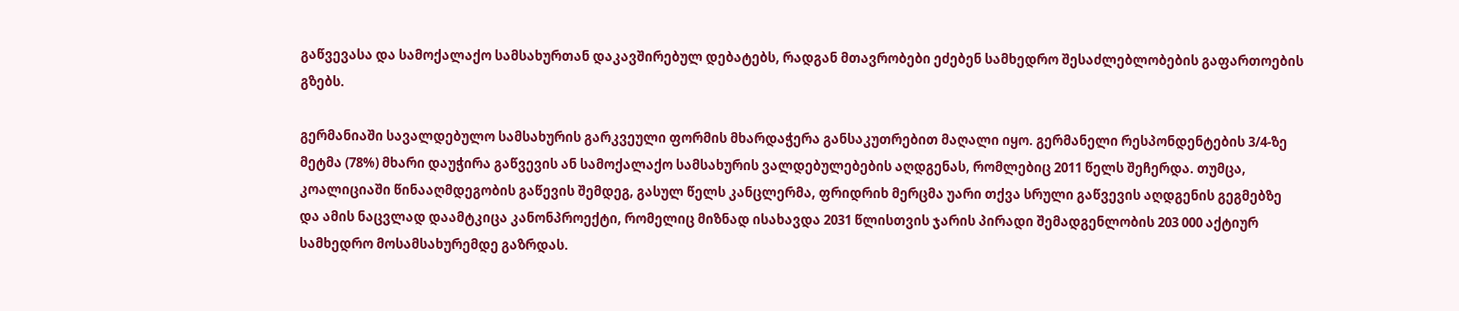გაწვევასა და სამოქალაქო სამსახურთან დაკავშირებულ დებატებს, რადგან მთავრობები ეძებენ სამხედრო შესაძლებლობების გაფართოების გზებს.

გერმანიაში სავალდებულო სამსახურის გარკვეული ფორმის მხარდაჭერა განსაკუთრებით მაღალი იყო. გერმანელი რესპონდენტების 3/4-ზე მეტმა (78%) მხარი დაუჭირა გაწვევის ან სამოქალაქო სამსახურის ვალდებულებების აღდგენას, რომლებიც 2011 წელს შეჩერდა. თუმცა, კოალიციაში წინააღმდეგობის გაწევის შემდეგ, გასულ წელს კანცლერმა, ფრიდრიხ მერცმა უარი თქვა სრული გაწვევის აღდგენის გეგმებზე და ამის ნაცვლად დაამტკიცა კანონპროექტი, რომელიც მიზნად ისახავდა 2031 წლისთვის ჯარის პირადი შემადგენლობის 203 000 აქტიურ სამხედრო მოსამსახურემდე გაზრდას.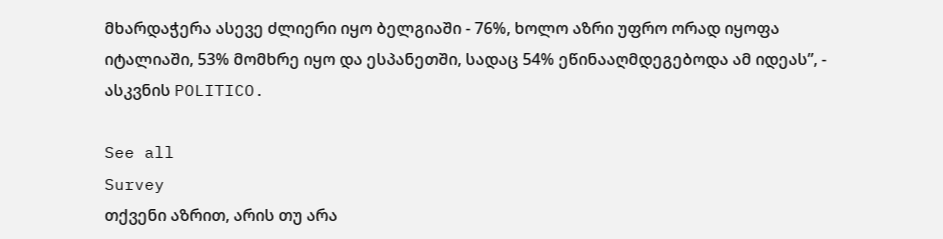მხარდაჭერა ასევე ძლიერი იყო ბელგიაში - 76%, ხოლო აზრი უფრო ორად იყოფა იტალიაში, 53% მომხრე იყო და ესპანეთში, სადაც 54% ეწინააღმდეგებოდა ამ იდეას”, - ასკვნის POLITICO.

See all
Survey
თქვენი აზრით, არის თუ არა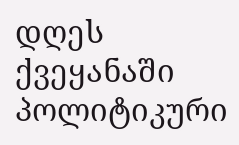დღეს ქვეყანაში პოლიტიკური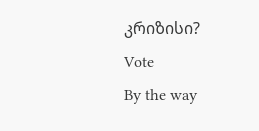კრიზისი?
Vote
By the way